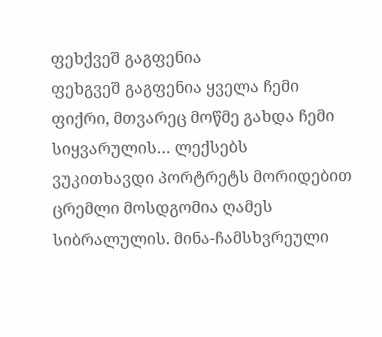ფეხქვეშ გაგფენია
ფეხგვეშ გაგფენია ყველა ჩემი ფიქრი, მთვარეც მოწმე გახდა ჩემი სიყვარულის… ლექსებს ვუკითხავდი პორტრეტს მორიდებით ცრემლი მოსდგომია ღამეს სიბრალულის. მინა-ჩამსხვრეული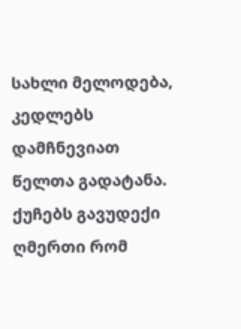სახლი მელოდება, კედლებს დამჩნევიათ წელთა გადატანა. ქუჩებს გავუდექი ღმერთი რომ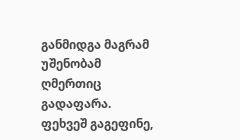განმიდგა მაგრამ უშენობამ ღმერთიც გადაფარა. ფეხვეშ გაგეფინე,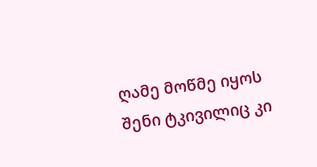ღამე მოწმე იყოს შენი ტკივილიც კი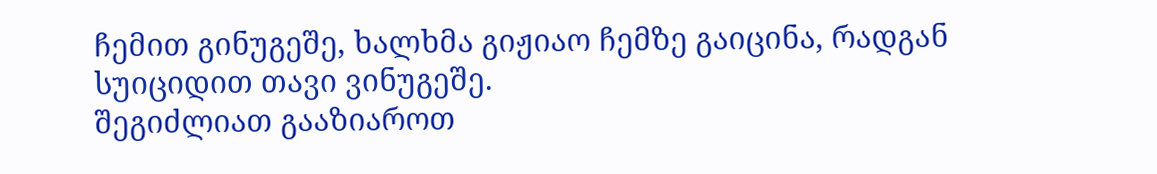ჩემით გინუგეშე, ხალხმა გიჟიაო ჩემზე გაიცინა, რადგან სუიციდით თავი ვინუგეშე.
შეგიძლიათ გააზიაროთ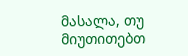მასალა, თუ მიუთითებთ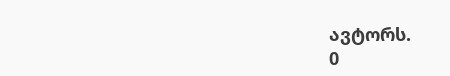ავტორს.
0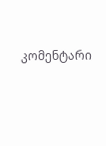კომენტარი